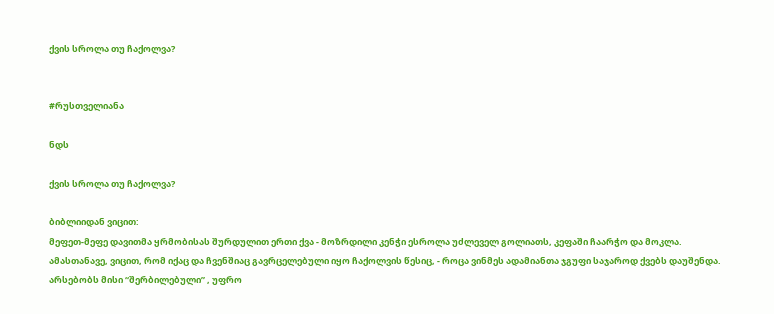ქვის სროლა თუ ჩაქოლვა?


#რუსთველიანა

ნდს

ქვის სროლა თუ ჩაქოლვა?

ბიბლიიდან ვიცით:
მეფეთ-მეფე დავითმა ყრმობისას შურდულით ერთი ქვა - მოზრდილი კენჭი ესროლა უძლეველ გოლიათს, კეფაში ჩაარჭო და მოკლა.
ამასთანავე, ვიცით, რომ იქაც და ჩვენშიაც გავრცელებული იყო ჩაქოლვის წესიც, - როცა ვინმეს ადამიანთა ჯგუფი საჯაროდ ქვებს დაუშენდა.
არსებობს მისი “შერბილებული” , უფრო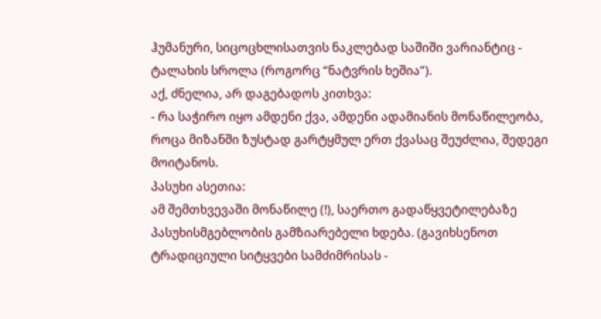ჰუმანური, სიცოცხლისათვის ნაკლებად საშიში ვარიანტიც - ტალახის სროლა (როგორც “ნატვრის ხეშია”).
აქ, ძნელია, არ დაგებადოს კითხვა:
- რა საჭირო იყო ამდენი ქვა, ამდენი ადამიანის მონაწილეობა, როცა მიზანში ზუსტად გარტყმულ ერთ ქვასაც შეუძლია, შედეგი მოიტანოს.
პასუხი ასეთია:
ამ შემთხვევაში მონაწილე (!), საერთო გადაწყვეტილებაზე პასუხისმგებლობის გამზიარებელი ხდება. (გავიხსენოთ ტრადიციული სიტყვები სამძიმრისას -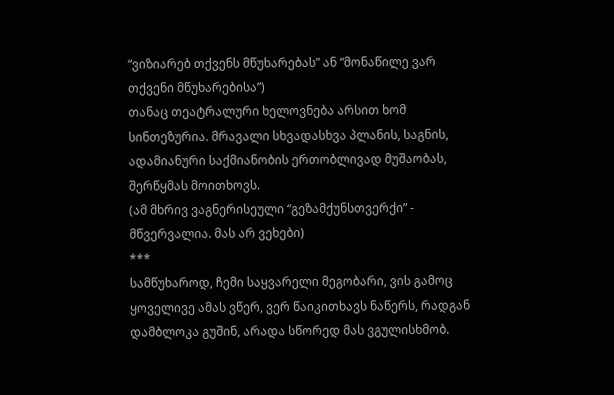“ვიზიარებ თქვენს მწუხარებას” ან “მონაწილე ვარ თქვენი მწუხარებისა”)
თანაც თეატრალური ხელოვნება არსით ხომ სინთეზურია. მრავალი სხვადასხვა პლანის, საგნის, ადამიანური საქმიანობის ერთობლივად მუშაობას, შერწყმას მოითხოვს.
(ამ მხრივ ვაგნერისეული “გეზამქუნსთვერქი” - მწვერვალია. მას არ ვეხები)
***
სამწუხაროდ, ჩემი საყვარელი მეგობარი, ვის გამოც ყოველივე ამას ვწერ, ვერ წაიკითხავს ნაწერს, რადგან დამბლოკა გუშინ, არადა სწორედ მას ვგულისხმობ.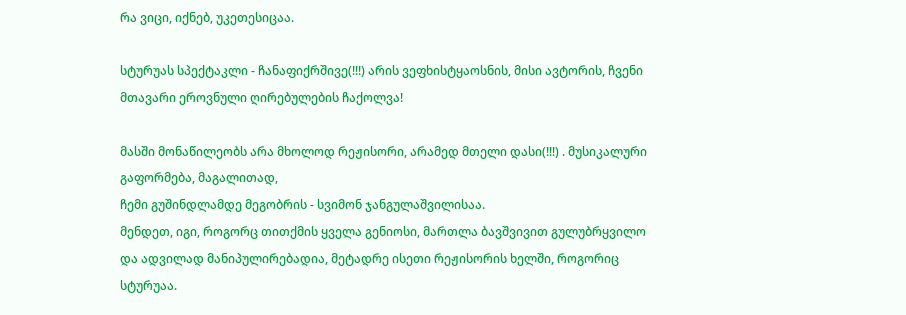რა ვიცი, იქნებ, უკეთესიცაა.

სტურუას სპექტაკლი - ჩანაფიქრშივე(!!!) არის ვეფხისტყაოსნის, მისი ავტორის, ჩვენი მთავარი ეროვნული ღირებულების ჩაქოლვა!

მასში მონაწილეობს არა მხოლოდ რეჟისორი, არამედ მთელი დასი(!!!) . მუსიკალური გაფორმება, მაგალითად,
ჩემი გუშინდლამდე მეგობრის - სვიმონ ჯანგულაშვილისაა.
მენდეთ, იგი, როგორც თითქმის ყველა გენიოსი, მართლა ბავშვივით გულუბრყვილო და ადვილად მანიპულირებადია, მეტადრე ისეთი რეჟისორის ხელში, როგორიც სტურუაა.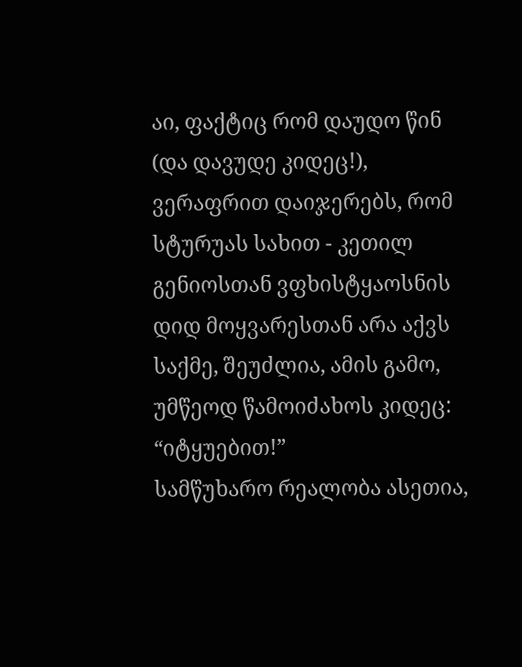აი, ფაქტიც რომ დაუდო წინ (და დავუდე კიდეც!), ვერაფრით დაიჯერებს, რომ სტურუას სახით - კეთილ გენიოსთან ვფხისტყაოსნის დიდ მოყვარესთან არა აქვს საქმე, შეუძლია, ამის გამო, უმწეოდ წამოიძახოს კიდეც:
“იტყუებით!”
სამწუხარო რეალობა ასეთია,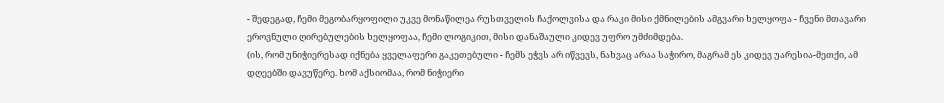- შედეგად, ჩემი მეგობარყოფილი უკვე მონაწილეა რუსთველის ჩაქოლვისა და რაკი მისი ქმნილების ამგვარი ხელყოფა - ჩვენი მთავარი ეროვნული ღირებულების ხელყოფაა, ჩემი ლოგიკით, მისი დანაშაული კიდევ უფრო უმძიმდება.
(ის, რომ უნიჭიერესად იქნება ყველაფერი გაკეთებული - ჩემს ეჭვს არ იწვევს, ნახვაც არაა საჭირო, მაგრამ ეს კიდევ უარესია-მეთქი, ამ დღეებში დავუწერე. ხომ აქსიომაა, რომ ნიჭიერი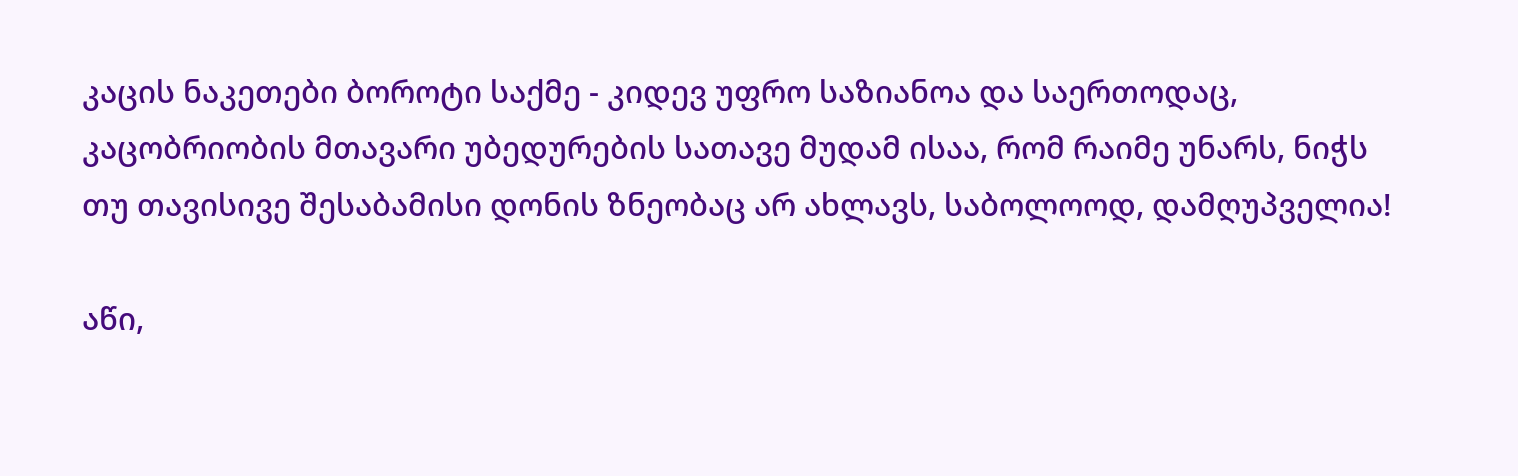კაცის ნაკეთები ბოროტი საქმე - კიდევ უფრო საზიანოა და საერთოდაც, კაცობრიობის მთავარი უბედურების სათავე მუდამ ისაა, რომ რაიმე უნარს, ნიჭს თუ თავისივე შესაბამისი დონის ზნეობაც არ ახლავს, საბოლოოდ, დამღუპველია!

აწი,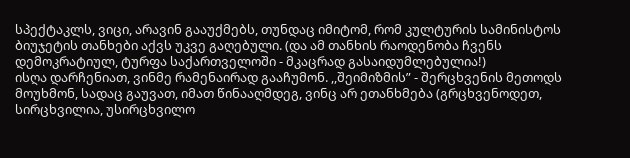სპექტაკლს, ვიცი, არავინ გააუქმებს, თუნდაც იმიტომ, რომ კულტურის სამინისტოს ბიუჯეტის თანხები აქვს უკვე გაღებული. (და ამ თანხის რაოდენობა ჩვენს დემოკრატიულ, ტურფა საქართველოში - მკაცრად გასაიდუმლებულია!)
ისღა დარჩენიათ, ვინმე რამენაირად გააჩუმონ. ,,შეიმიზმის” - შერცხვენის მეთოდს მოუხმონ, სადაც გაუვათ, იმათ წინააღმდეგ, ვინც არ ეთანხმება (გრცხვენოდეთ, სირცხვილია, უსირცხვილო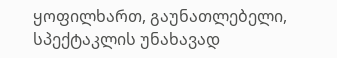ყოფილხართ, გაუნათლებელი, სპექტაკლის უნახავად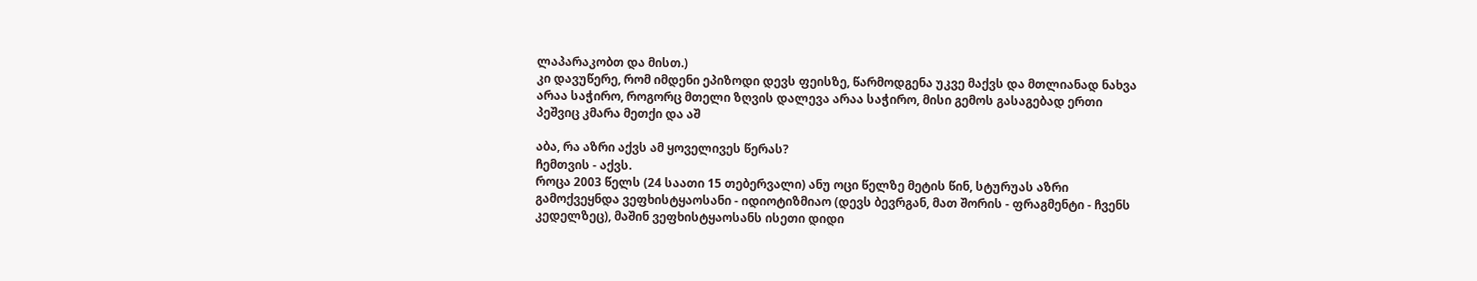ლაპარაკობთ და მისთ.)
კი დავუწერე, რომ იმდენი ეპიზოდი დევს ფეისზე, წარმოდგენა უკვე მაქვს და მთლიანად ნახვა არაა საჭირო, როგორც მთელი ზღვის დალევა არაა საჭირო, მისი გემოს გასაგებად ერთი პეშვიც კმარა მეთქი და აშ

აბა, რა აზრი აქვს ამ ყოველივეს წერას?
ჩემთვის - აქვს.
როცა 2003 წელს (24 საათი 15 თებერვალი) ანუ ოცი წელზე მეტის წინ, სტურუას აზრი გამოქვეყნდა ვეფხისტყაოსანი - იდიოტიზმიაო (დევს ბევრგან, მათ შორის - ფრაგმენტი - ჩვენს კედელზეც), მაშინ ვეფხისტყაოსანს ისეთი დიდი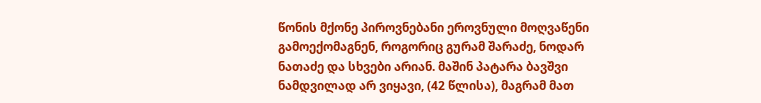წონის მქონე პიროვნებანი ეროვნული მოღვაწენი გამოექომაგნენ, როგორიც გურამ შარაძე, ნოდარ ნათაძე და სხვები არიან. მაშინ პატარა ბავშვი ნამდვილად არ ვიყავი, (42 წლისა), მაგრამ მათ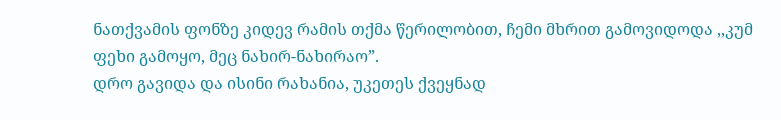ნათქვამის ფონზე კიდევ რამის თქმა წერილობით, ჩემი მხრით გამოვიდოდა ,,კუმ ფეხი გამოყო, მეც ნახირ-ნახირაო”.
დრო გავიდა და ისინი რახანია, უკეთეს ქვეყნად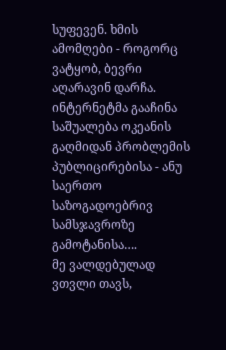სუფევენ. ხმის ამომღები - როგორც ვატყობ, ბევრი აღარავინ დარჩა.
ინტერნეტმა გააჩინა საშუალება ოკეანის გაღმიდან პრობლემის პუბლიცირებისა - ანუ საერთო საზოგადოებრივ სამსჯავროზე გამოტანისა….
მე ვალდებულად ვთვლი თავს,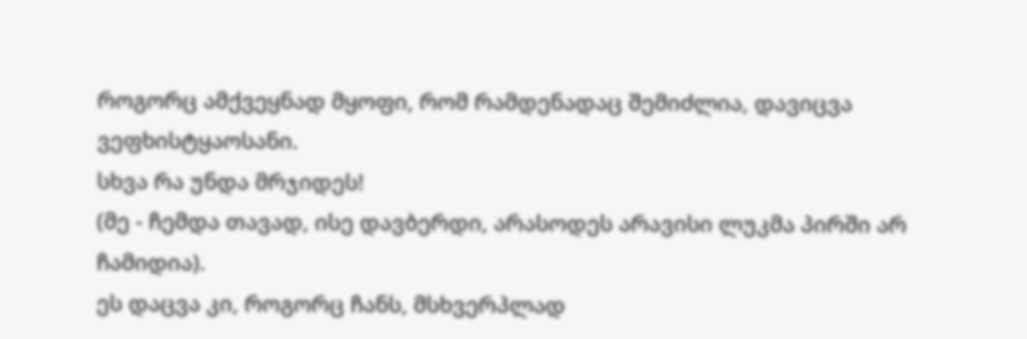როგორც ამქვეყნად მყოფი, რომ რამდენადაც შემიძლია, დავიცვა ვეფხისტყაოსანი.
სხვა რა უნდა მრჯიდეს!
(მე - ჩემდა თავად, ისე დავბერდი, არასოდეს არავისი ლუკმა პირში არ ჩამიდია).
ეს დაცვა კი, როგორც ჩანს, მსხვერპლად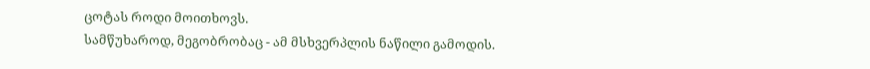ცოტას როდი მოითხოვს.
სამწუხაროდ, მეგობრობაც - ამ მსხვერპლის ნაწილი გამოდის.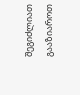შეგიძლიათ გააზიაროთ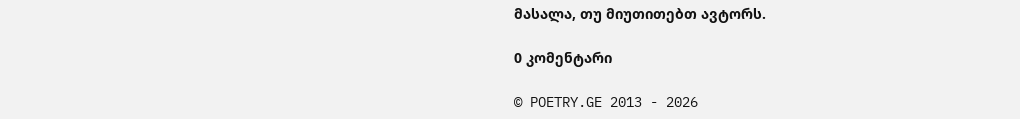მასალა, თუ მიუთითებთ ავტორს.

0 კომენტარი

© POETRY.GE 2013 - 2026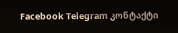Facebook Telegram კონტაქტი